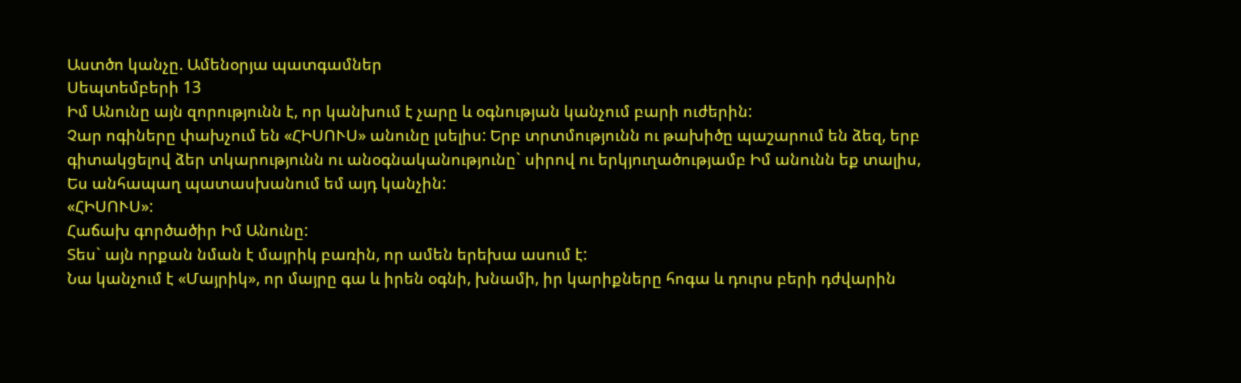Աստծո կանչը. Ամենօրյա պատգամներ
Սեպտեմբերի 13
Իմ Անունը այն զորությունն է, որ կանխում է չարը և օգնության կանչում բարի ուժերին:
Չար ոգիները փախչում են «ՀԻՍՈՒՍ» անունը լսելիս: Երբ տրտմությունն ու թախիծը պաշարում են ձեզ, երբ գիտակցելով ձեր տկարությունն ու անօգնականությունը` սիրով ու երկյուղածությամբ Իմ անունն եք տալիս, Ես անհապաղ պատասխանում եմ այդ կանչին:
«ՀԻՍՈՒՍ»:
Հաճախ գործածիր Իմ Անունը:
Տես` այն որքան նման է մայրիկ բառին, որ ամեն երեխա ասում է:
Նա կանչում է «Մայրիկ», որ մայրը գա և իրեն օգնի, խնամի, իր կարիքները հոգա և դուրս բերի դժվարին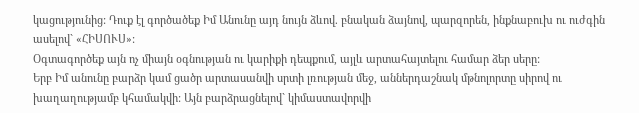կացությունից: Դուք էլ գործածեք Իմ Անունը այդ նույն ձևով. բնական ձայնով, պարզորեն, ինքնաբուխ ու ուժգին ասելով` «ՀԻՍՈՒՍ»:
Օգտագործեք այն ոչ միայն օգնության ու կարիքի դեպքում, այլև արտահայտելու համար ձեր սերը:
Երբ Իմ անունը բարձր կամ ցածր արտասանվի սրտի լռության մեջ, աններդաշնակ մթնոլորտը սիրով ու խաղաղությամբ կհամակվի: Այն բարձրացնելով` կիմաստավորվի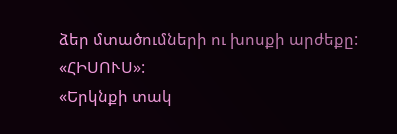ձեր մտածումների ու խոսքի արժեքը:
«ՀԻՍՈՒՍ»:
«Երկնքի տակ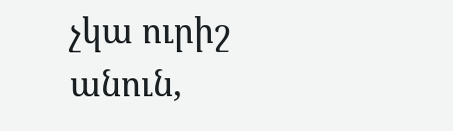չկա ուրիշ անուն,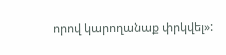որով կարողանաք փրկվել»: